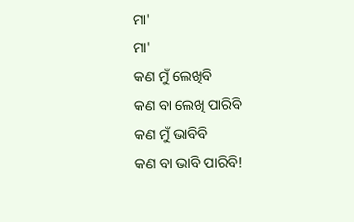ମା'
ମା'
କଣ ମୁଁ ଲେଖିବି
କଣ ବା ଲେଖି ପାରିବି
କଣ ମୁଁ ଭାବିବି
କଣ ବା ଭାବି ପାରିବି!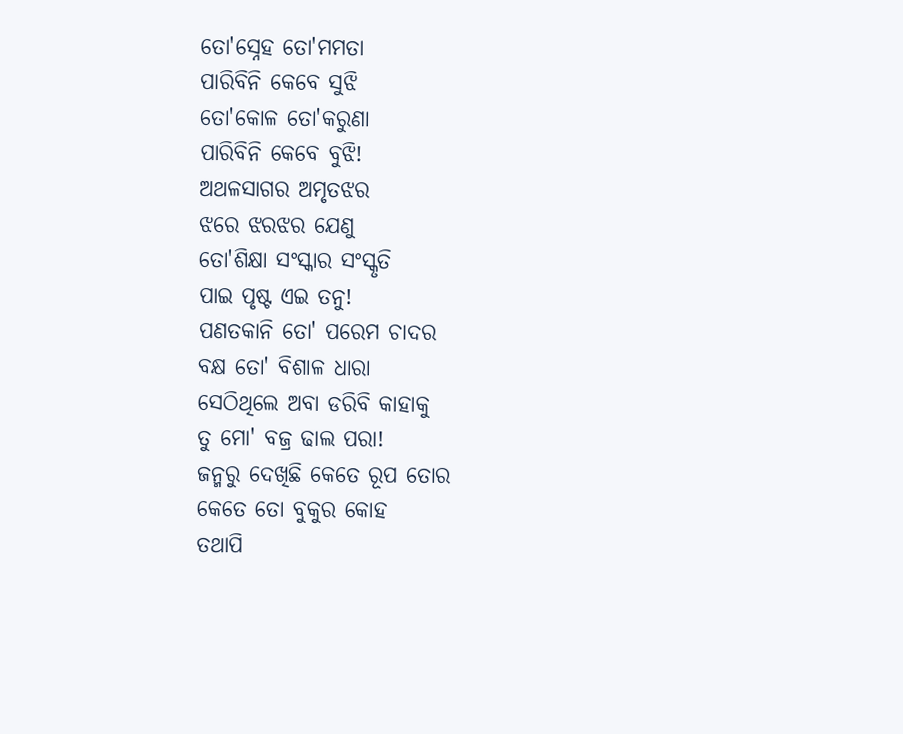ତୋ'ସ୍ନେହ ତୋ'ମମତା
ପାରିବିନି କେବେ ସୁଝି
ତୋ'କୋଳ ତୋ'କରୁଣା
ପାରିବିନି କେବେ ବୁଝି!
ଅଥଳସାଗର ଅମୃତଝର
ଝରେ ଝରଝର ଯେଣୁ
ତୋ'ଶିକ୍ଷା ସଂସ୍କାର ସଂସ୍କୃତି
ପାଇ ପୃଷ୍ଟ ଏଇ ତନୁ!
ପଣତକାନି ତୋ' ପରେମ ଚାଦର
ବକ୍ଷ ତୋ' ବିଶାଳ ଧାରା
ସେଠିଥିଲେ ଅବା ଡରିବି କାହାକୁ
ତୁ ମୋ' ବଜ୍ର ଢାଲ ପରା!
ଜନ୍ମରୁ ଦେଖିଛି କେତେ ରୂପ ତୋର
କେତେ ତୋ ବୁକୁର କୋହ
ତଥାପି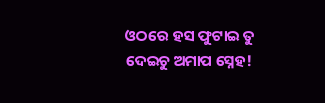ଓଠରେ ହସ ଫୁଟାଇ ତୁ
ଦେଇଚୁ ଅମାପ ସ୍ନେହ!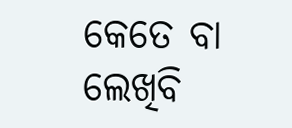କେତେ ବା ଲେଖିବି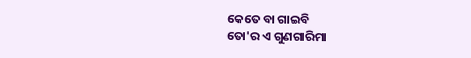କେତେ ବା ଗାଇବି
ତୋ'ର ଏ ଗୁଣଗାରିମା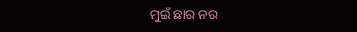ମୁଇଁ ଛାର ନର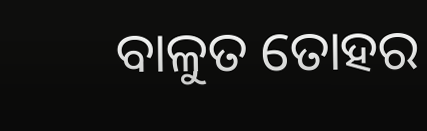ବାଳୁତ ତୋହର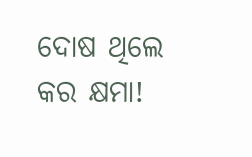ଦୋଷ ଥିଲେ କର କ୍ଷମା!